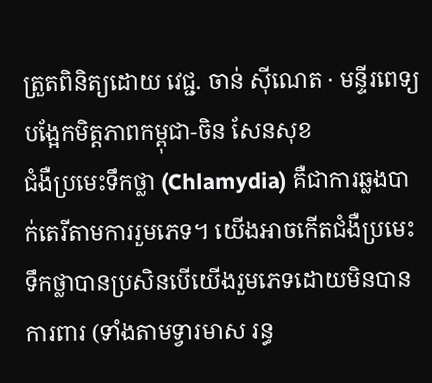ត្រួតពិនិត្យដោយ វេជ្ជ. ចាន់ ស៊ីណេត · មន្ទីរពេទ្យបង្អែកមិត្តភាពកម្ពុជា-ចិន សែនសុខ
ជំងឺប្រមេះទឹកថ្លា (Chlamydia) គឺជាការឆ្លងបាក់តេរីតាមការរួមភេទ។ យើងអាចកើតជំងឺប្រមេះទឹកថ្លាបានប្រសិនបើយើងរួមភេទដោយមិនបានការពារ (ទាំងតាមទ្វារមាស រន្ធ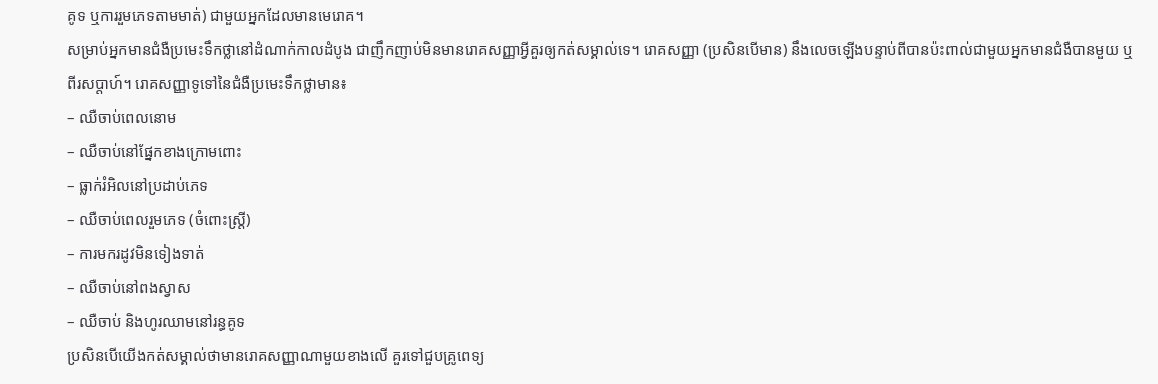គូទ ឬការរួមភេទតាមមាត់) ជាមួយអ្នកដែលមានមេរោគ។
សម្រាប់អ្នកមានជំងឺប្រមេះទឹកថ្លានៅដំណាក់កាលដំបូង ជាញឹកញាប់មិនមានរោគសញ្ញាអ្វីគួរឲ្យកត់សម្គាល់ទេ។ រោគសញ្ញា (ប្រសិនបើមាន) នឹងលេចឡើងបន្ទាប់ពីបានប៉ះពាល់ជាមួយអ្នកមានជំងឺបានមួយ ឬពីរសប្តាហ៍។ រោគសញ្ញាទូទៅនៃជំងឺប្រមេះទឹកថ្លាមាន៖
– ឈឺចាប់ពេលនោម
– ឈឺចាប់នៅផ្នែកខាងក្រោមពោះ
– ធ្លាក់រំអិលនៅប្រដាប់ភេទ
– ឈឺចាប់ពេលរួមភេទ (ចំពោះស្ត្រី)
– ការមករដូវមិនទៀងទាត់
– ឈឺចាប់នៅពងស្វាស
– ឈឺចាប់ និងហូរឈាមនៅរន្ធគូទ
ប្រសិនបើយើងកត់សម្គាល់ថាមានរោគសញ្ញាណាមួយខាងលើ គួរទៅជួបគ្រូពេទ្យ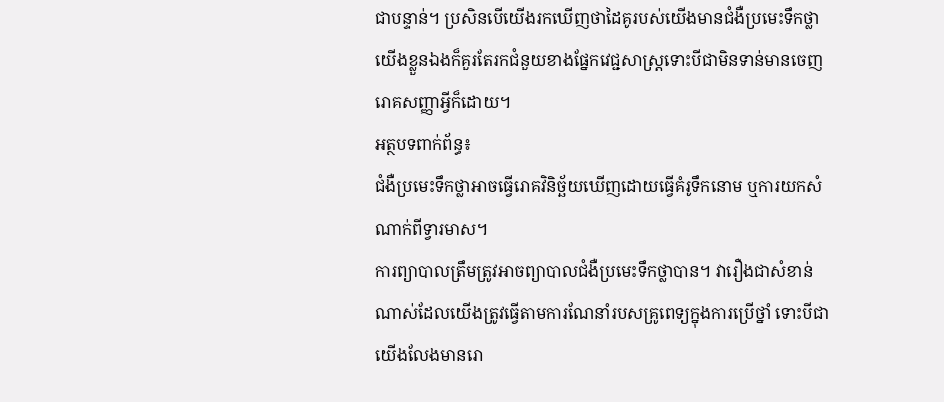ជាបន្ទាន់។ ប្រសិនបើយើងរកឃើញថាដៃគូរបស់យើងមានជំងឺប្រមេះទឹកថ្លាយើងខ្លួនឯងក៏គួរតែរកជំនួយខាងផ្នែកវេជ្ជសាស្រ្តទោះបីជាមិនទាន់មានចេញរោគសញ្ញាអ្វីក៏ដោយ។
អត្ថបទពាក់ព័ន្ធ៖
ជំងឺប្រមេះទឹកថ្លាអាចធ្វើរោគវិនិច្ឆ័យឃើញដោយធ្វើគំរូទឹកនោម ឬការយកសំណាក់ពីទ្វារមាស។
ការព្យាបាលត្រឹមត្រូវអាចព្យាបាលជំងឺប្រមេះទឹកថ្លាបាន។ វារឿងជាសំខាន់ណាស់ដែលយើងត្រូវធ្វើតាមការណែនាំរបសគ្រូពេទ្យក្នុងការប្រើថ្នាំ ទោះបីជាយើងលែងមានរោ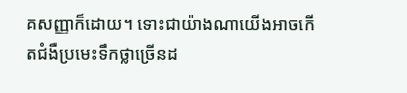គសញ្ញាក៏ដោយ។ ទោះជាយ៉ាងណាយើងអាចកើតជំងឺប្រមេះទឹកថ្លាច្រើនដ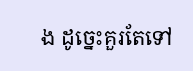ង ដូច្នេះគួរតែទៅ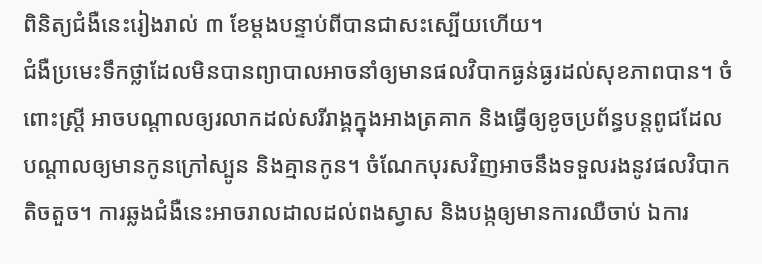ពិនិត្យជំងឺនេះរៀងរាល់ ៣ ខែម្តងបន្ទាប់ពីបានជាសះស្បើយហើយ។
ជំងឺប្រមេះទឹកថ្លាដែលមិនបានព្យាបាលអាចនាំឲ្យមានផលវិបាកធ្ងន់ធ្ងរដល់សុខភាពបាន។ ចំពោះស្ត្រី អាចបណ្តាលឲ្យរលាកដល់សរីរាង្គក្នុងអាងត្រគាក និងធ្វើឲ្យខូចប្រព័ន្ធបន្តពូជដែលបណ្តាលឲ្យមានកូនក្រៅស្បូន និងគ្មានកូន។ ចំណែកបុរសវិញអាចនឹងទទួលរងនូវផលវិបាកតិចតួច។ ការឆ្លងជំងឺនេះអាចរាលដាលដល់ពងស្វាស និងបង្កឲ្យមានការឈឺចាប់ ឯការ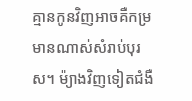គ្មានកូនវិញអាចគឺកម្រមានណាស់សំរាប់បុរស។ ម៉្យាងវិញទៀតជំងឺ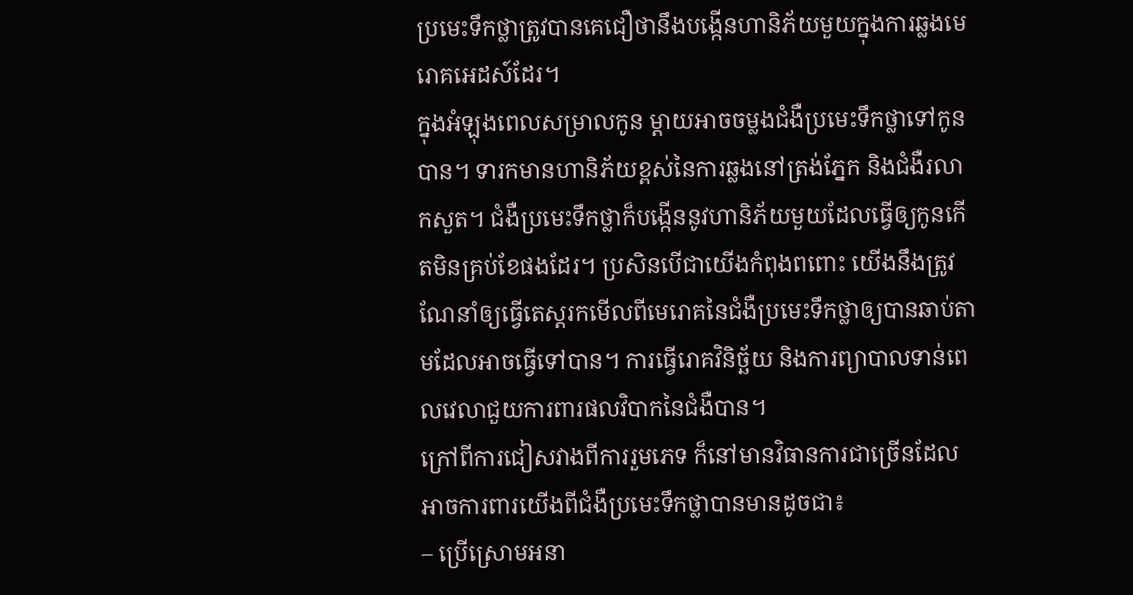ប្រមេះទឹកថ្លាត្រូវបានគេជឿថានឹងបង្កើនហានិភ័យមួយក្នុងការឆ្លងមេរោគអេដស៍ដែរ។
ក្នុងអំឡុងពេលសម្រាលកូន ម្តាយអាចចម្លងជំងឺប្រមេះទឹកថ្លាទៅកូនបាន។ ទារកមានហានិភ័យខ្ពស់នៃការឆ្លងនៅត្រង់ភ្នែក និងជំងឺរលាកសួត។ ជំងឺប្រមេះទឹកថ្លាក៏បង្កើននូវហានិភ័យមួយដែលធ្វើឲ្យកូនកើតមិនគ្រប់ខែផងដែរ។ ប្រសិនបើជាយើងកំពុងពពោះ យើងនឹងត្រូវណែនាំឲ្យធ្វើតេស្តរកមើលពីមេរោគនៃជំងឺប្រមេះទឹកថ្លាឲ្យបានឆាប់តាមដែលអាចធ្វើទៅបាន។ ការធ្វើរោគវិនិច្ឆ័យ និងការព្យាបាលទាន់ពេលវេលាជួយការពារផលវិបាកនៃជំងឺបាន។
ក្រៅពីការជៀសវាងពីការរួមភេទ ក៏នៅមានវិធានការជាច្រើនដែលអាចការពារយើងពីជំងឺប្រមេះទឹកថ្លាបានមានដូចជា៖
– ប្រើស្រោមអនា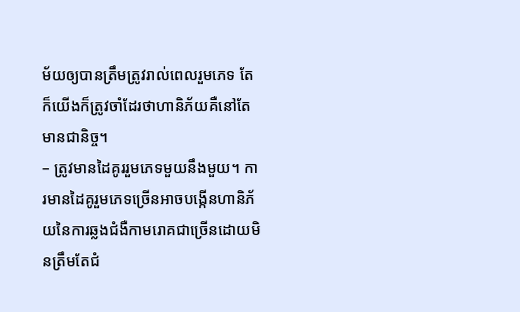ម័យឲ្យបានត្រឹមត្រូវរាល់ពេលរួមភេទ តែក៏យើងក៏ត្រូវចាំដែរថាហានិភ័យគឺនៅតែមានជានិច្ច។
– ត្រូវមានដៃគូររួមភេទមួយនឹងមួយ។ ការមានដៃគូរួមភេទច្រើនអាចបង្កើនហានិភ័យនៃការឆ្លងជំងឺកាមរោគជាច្រើនដោយមិនត្រឹមតែជំ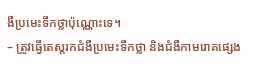ងឺប្រមេះទឹកថ្លាប៉ុណ្ណោះទេ។
– ត្រូវធ្វើតេស្តរកជំងឺប្រមេះទឹកថ្លា និងជំងឺកាមរោគផ្សេង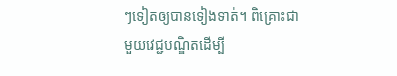ៗទៀតឲ្យបានទៀងទាត់។ ពិគ្រោះជាមួយវេជ្ជបណ្ឌិតដើម្បី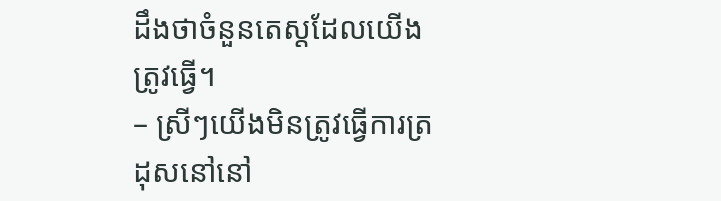ដឹងថាចំនួនតេស្តដែលយើងត្រូវធ្វើ។
– ស្រីៗយើងមិនត្រូវធ្វើការត្រដុសនៅនៅ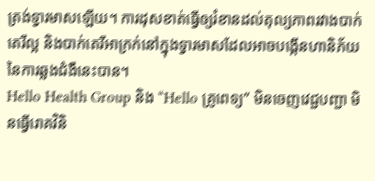ត្រង់ទ្វារមាសឡើយ។ ការដុសខាត់ធ្វើឲ្យរំខានដល់តុល្យភាពរវាងបាក់តេរីល្អ និងបាក់តេរីអាក្រក់នៅក្នុងទ្វារមាសដែលអាចបង្កើនហានិភ័យនៃការឆ្លងជំងឺនេះបាន។
Hello Health Group និង “Hello គ្រូពេទ្យ” មិនចេញវេជ្ជបញ្ជា មិនធ្វើរោគវិនិ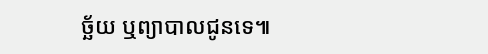ច្ឆ័យ ឬព្យាបាលជូនទេ៕